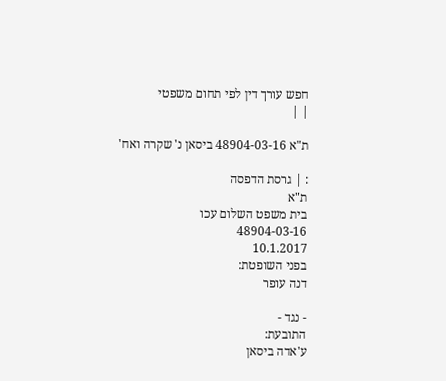חפש עורך דין לפי תחום משפטי
| |

ת"א 48904-03-16 ביסאן נ' שקרה ואח'

: | גרסת הדפסה
ת"א
בית משפט השלום עכו
48904-03-16
10.1.2017
בפני השופטת:
דנה עופר

- נגד -
התובעת:
ע'אדה ביסאן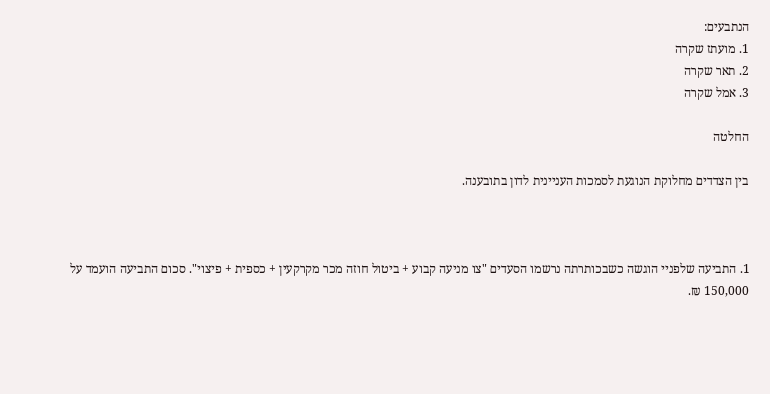הנתבעים:
1. מועתז שקרה
2. תאר שקרה
3. אמל שקרה

החלטה

בין הצדדים מחלוקת הנוגעת לסמכות העניינית לדון בתובענה.



1. התביעה שלפניי הוגשה כשבכותרתה נרשמו הסעדים "צו מניעה קבוע + ביטול חוזה מכר מקרקעין + כספית + פיצוי". סכום התביעה הועמד על 150,000 ₪.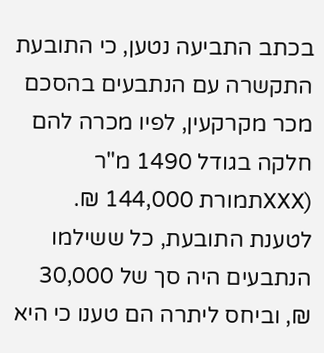בכתב התביעה נטען, כי התובעת התקשרה עם הנתבעים בהסכם מכר מקרקעין, לפיו מכרה להם חלקה בגודל 1490 מ"ר (XXXתמורת 144,000 ₪. לטענת התובעת, כל ששילמו הנתבעים היה סך של 30,000 ₪, וביחס ליתרה הם טענו כי היא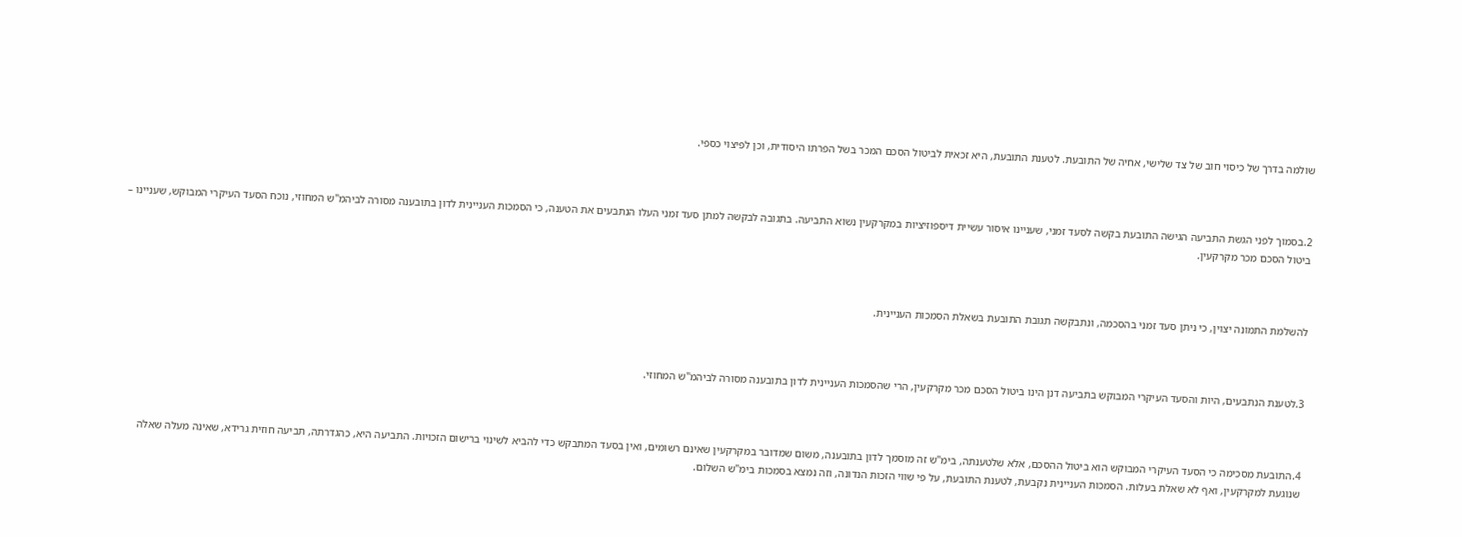שולמה בדרך של כיסוי חוב של צד שלישי, אחיה של התובעת. לטענת התובעת, היא זכאית לביטול הסכם המכר בשל הפרתו היסודית, וכן לפיצוי כספי.



2.בסמוך לפני הגשת התביעה הגישה התובעת בקשה לסעד זמני, שעניינו איסור עשיית דיספוזיציות במקרקעין נשוא התביעה. בתגובה לבקשה למתן סעד זמני העלו הנתבעים את הטענה, כי הסמכות העניינית לדון בתובענה מסורה לביהמ"ש המחוזי, נוכח הסעד העיקרי המבוקש, שעניינו – ביטול הסכם מכר מקרקעין.



להשלמת התמונה יצוין, כי ניתן סעד זמני בהסכמה, ונתבקשה תגובת התובעת בשאלת הסמכות העניינית.



3.לטענת הנתבעים, היות והסעד העיקרי המבוקש בתביעה דנן הינו ביטול הסכם מכר מקרקעין, הרי שהסמכות העניינית לדון בתובענה מסורה לביהמ"ש המחוזי.



4.התובעת מסכימה כי הסעד העיקרי המבוקש הוא ביטול ההסכם, אלא שלטענתה, בימ"ש זה מוסמך לדון בתובענה, משום שמדובר במקרקעין שאינם רשומים, ואין בסעד המתבקש כדי להביא לשינוי ברישום הזכויות. התביעה היא, כהגדרתה, תביעה חוזית גרידא, שאינה מעלה שאלה שנוגעת למקרקעין, ואף לא שאלת בעלות. הסמכות העניינית נקבעת, לטענת התובעת, על פי שווי הזכות הנדונה, וזה נמצא בסמכות בימ"ש השלום.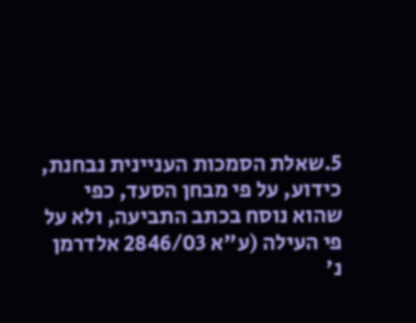5.שאלת הסמכות העניינית נבחנת, כידוע, על פי מבחן הסעד, כפי שהוא נוסח בכתב התביעה, ולא על פי העילה (ע"א 2846/03 אלדרמן נ'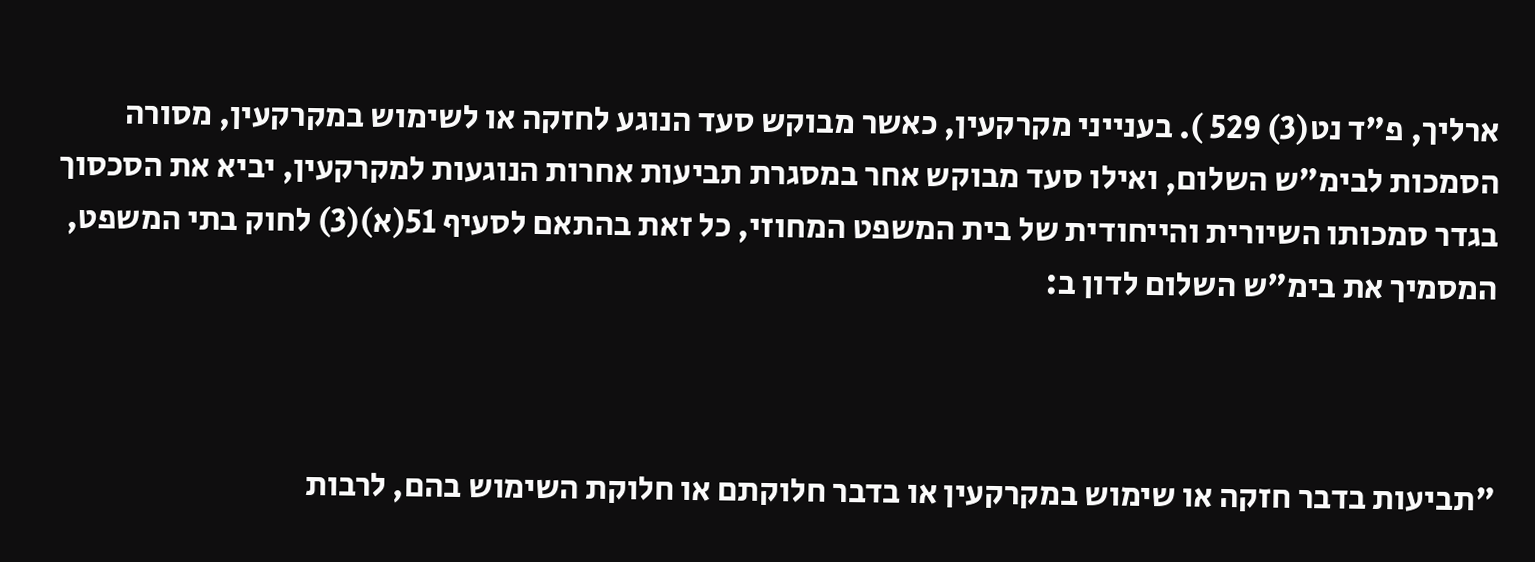ארליך, פ"ד נט(3) 529 ). בענייני מקרקעין, כאשר מבוקש סעד הנוגע לחזקה או לשימוש במקרקעין, מסורה הסמכות לבימ"ש השלום, ואילו סעד מבוקש אחר במסגרת תביעות אחרות הנוגעות למקרקעין, יביא את הסכסוך בגדר סמכותו השיורית והייחודית של בית המשפט המחוזי, כל זאת בהתאם לסעיף 51(א)(3) לחוק בתי המשפט, המסמיך את בימ"ש השלום לדון ב:



"תביעות בדבר חזקה או שימוש במקרקעין או בדבר חלוקתם או חלוקת השימוש בהם, לרבות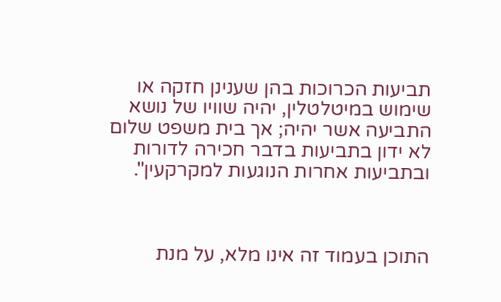תביעות הכרוכות בהן שענינן חזקה או שימוש במיטלטלין, יהיה שוויו של נושא התביעה אשר יהיה; אך בית משפט שלום לא ידון בתביעות בדבר חכירה לדורות ובתביעות אחרות הנוגעות למקרקעין".



התוכן בעמוד זה אינו מלא, על מנת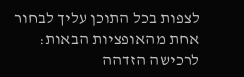לצפות בכל התוכן עליך לבחור אחת מהאופציות הבאות:
לרכישה הזדהה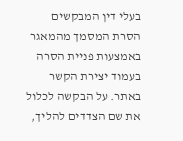בעלי דין המבקשים הסרת המסמך מהמאגר באמצעות פניית הסרה בעמוד יצירת הקשר באתר. על הבקשה לכלול את שם הצדדים להליך,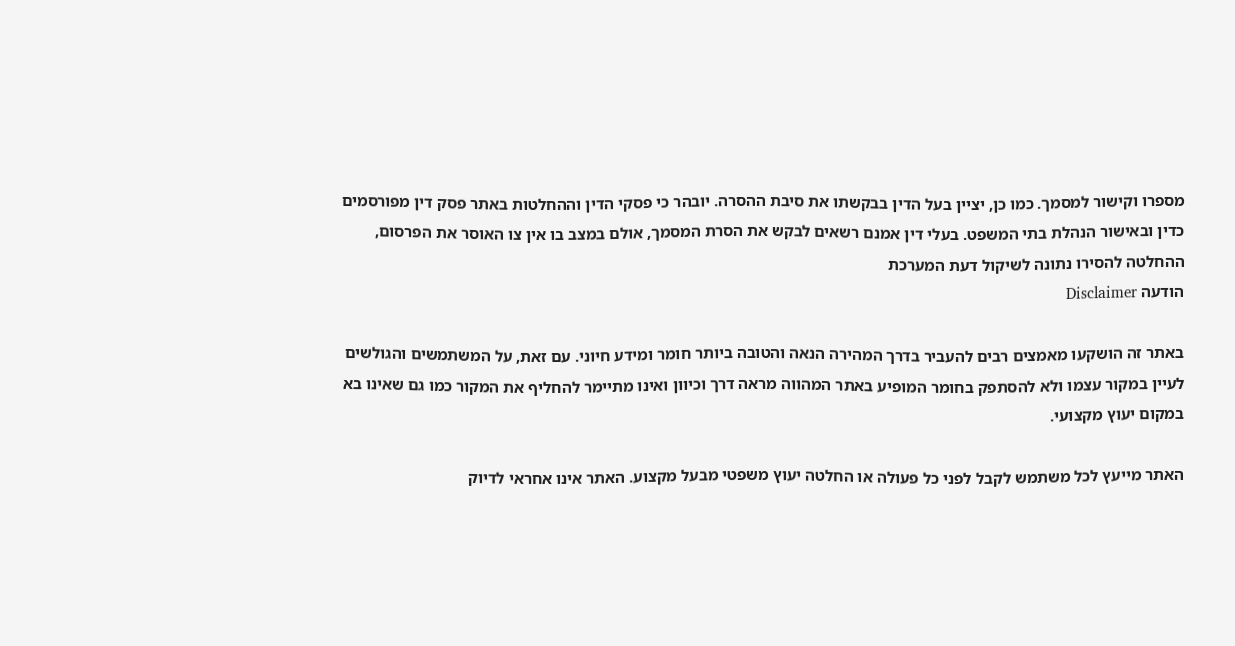מספרו וקישור למסמך. כמו כן, יציין בעל הדין בבקשתו את סיבת ההסרה. יובהר כי פסקי הדין וההחלטות באתר פסק דין מפורסמים כדין ובאישור הנהלת בתי המשפט. בעלי דין אמנם רשאים לבקש את הסרת המסמך, אולם במצב בו אין צו האוסר את הפרסום, ההחלטה להסירו נתונה לשיקול דעת המערכת
הודעה Disclaimer

באתר זה הושקעו מאמצים רבים להעביר בדרך המהירה הנאה והטובה ביותר חומר ומידע חיוני. עם זאת, על המשתמשים והגולשים לעיין במקור עצמו ולא להסתפק בחומר המופיע באתר המהווה מראה דרך וכיוון ואינו מתיימר להחליף את המקור כמו גם שאינו בא במקום יעוץ מקצועי.

האתר מייעץ לכל משתמש לקבל לפני כל פעולה או החלטה יעוץ משפטי מבעל מקצוע. האתר אינו אחראי לדיוק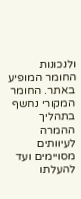ולנכונות החומר המופיע באתר. החומר המקורי נחשף בתהליך ההמרה לעיוותים מסויימים ועד להעלתו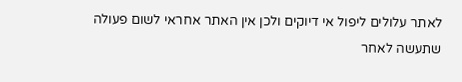לאתר עלולים ליפול אי דיוקים ולכן אין האתר אחראי לשום פעולה שתעשה לאחר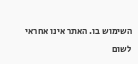השימוש בו. האתר אינו אחראי לשום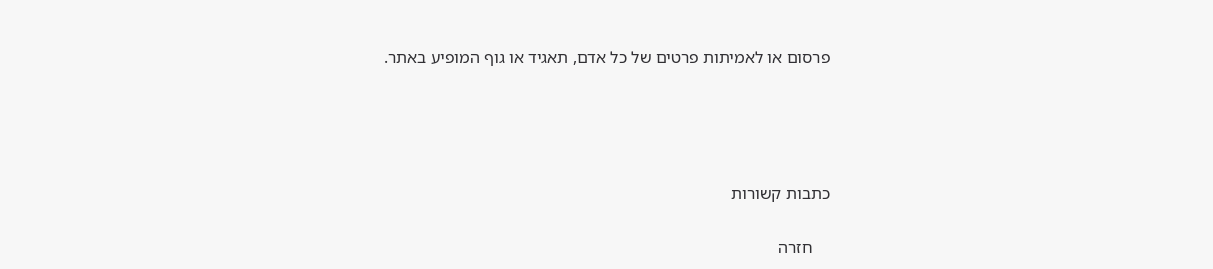פרסום או לאמיתות פרטים של כל אדם, תאגיד או גוף המופיע באתר.




כתבות קשורות

    חזרה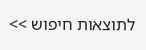לתוצאות חיפוש >>